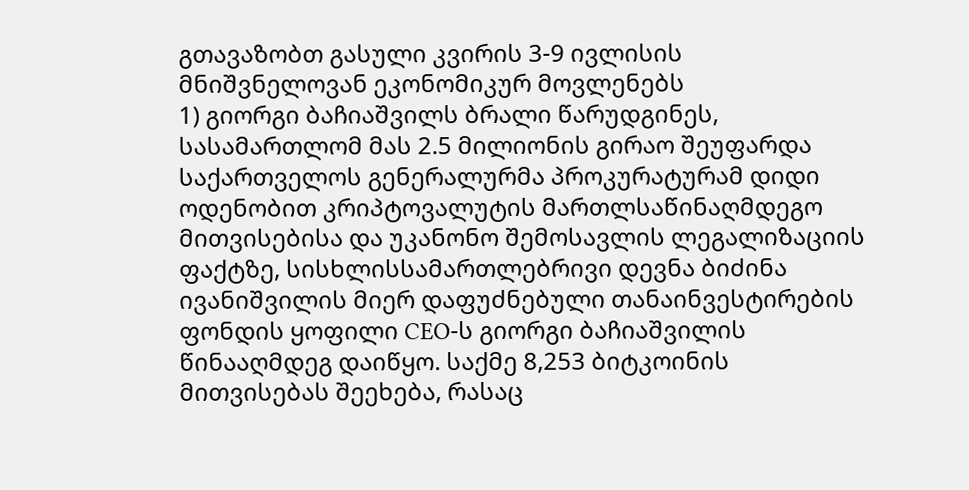გთავაზობთ გასული კვირის 3-9 ივლისის მნიშვნელოვან ეკონომიკურ მოვლენებს
1) გიორგი ბაჩიაშვილს ბრალი წარუდგინეს, სასამართლომ მას 2.5 მილიონის გირაო შეუფარდა
საქართველოს გენერალურმა პროკურატურამ დიდი ოდენობით კრიპტოვალუტის მართლსაწინაღმდეგო მითვისებისა და უკანონო შემოსავლის ლეგალიზაციის ფაქტზე, სისხლისსამართლებრივი დევნა ბიძინა ივანიშვილის მიერ დაფუძნებული თანაინვესტირების ფონდის ყოფილი CEO-ს გიორგი ბაჩიაშვილის წინააღმდეგ დაიწყო. საქმე 8,253 ბიტკოინის მითვისებას შეეხება, რასაც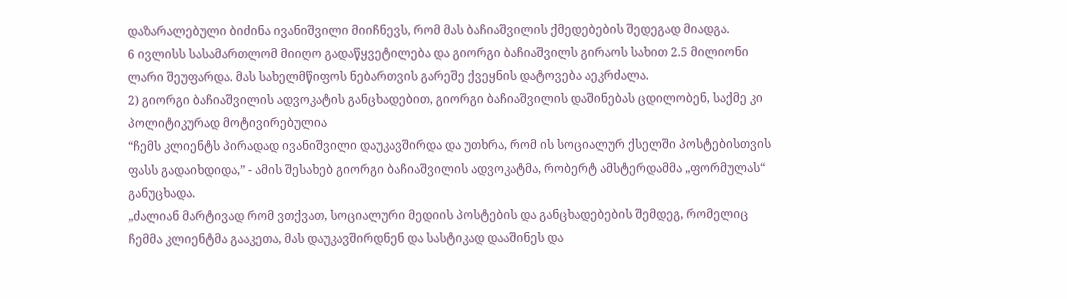დაზარალებული ბიძინა ივანიშვილი მიიჩნევს, რომ მას ბაჩიაშვილის ქმედებების შედეგად მიადგა.
6 ივლისს სასამართლომ მიიღო გადაწყვეტილება და გიორგი ბაჩიაშვილს გირაოს სახით 2.5 მილიონი ლარი შეუფარდა. მას სახელმწიფოს ნებართვის გარეშე ქვეყნის დატოვება აეკრძალა.
2) გიორგი ბაჩიაშვილის ადვოკატის განცხადებით, გიორგი ბაჩიაშვილის დაშინებას ცდილობენ, საქმე კი პოლიტიკურად მოტივირებულია
“ჩემს კლიენტს პირადად ივანიშვილი დაუკავშირდა და უთხრა, რომ ის სოციალურ ქსელში პოსტებისთვის ფასს გადაიხდიდა,” - ამის შესახებ გიორგი ბაჩიაშვილის ადვოკატმა, რობერტ ამსტერდამმა „ფორმულას“ განუცხადა.
„ძალიან მარტივად რომ ვთქვათ, სოციალური მედიის პოსტების და განცხადებების შემდეგ, რომელიც ჩემმა კლიენტმა გააკეთა, მას დაუკავშირდნენ და სასტიკად დააშინეს და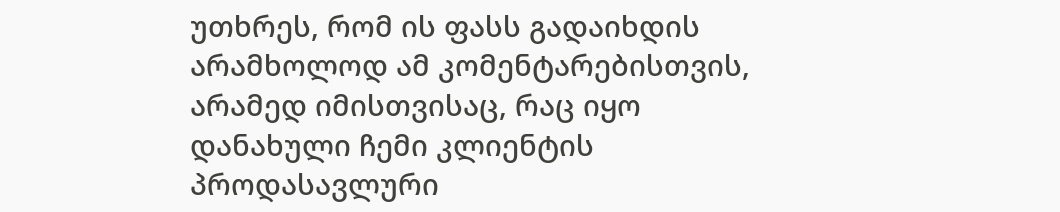უთხრეს, რომ ის ფასს გადაიხდის არამხოლოდ ამ კომენტარებისთვის, არამედ იმისთვისაც, რაც იყო დანახული ჩემი კლიენტის პროდასავლური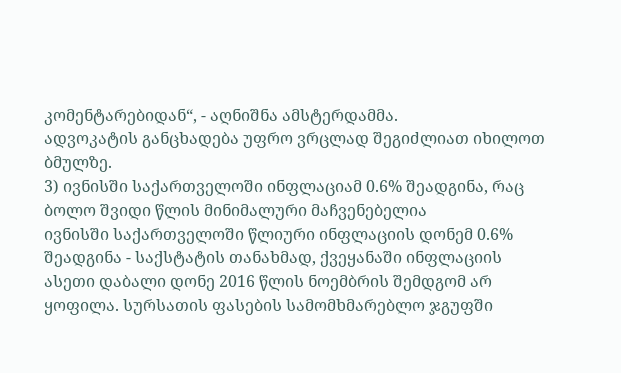კომენტარებიდან“, - აღნიშნა ამსტერდამმა.
ადვოკატის განცხადება უფრო ვრცლად შეგიძლიათ იხილოთ ბმულზე.
3) ივნისში საქართველოში ინფლაციამ 0.6% შეადგინა, რაც ბოლო შვიდი წლის მინიმალური მაჩვენებელია
ივნისში საქართველოში წლიური ინფლაციის დონემ 0.6% შეადგინა - საქსტატის თანახმად, ქვეყანაში ინფლაციის ასეთი დაბალი დონე 2016 წლის ნოემბრის შემდგომ არ ყოფილა. სურსათის ფასების სამომხმარებლო ჯგუფში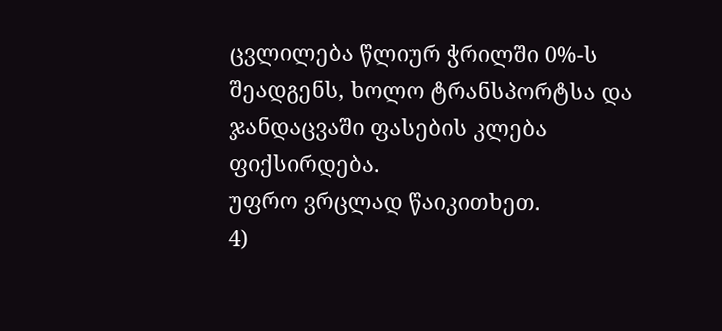ცვლილება წლიურ ჭრილში 0%-ს შეადგენს, ხოლო ტრანსპორტსა და ჯანდაცვაში ფასების კლება ფიქსირდება.
უფრო ვრცლად წაიკითხეთ.
4)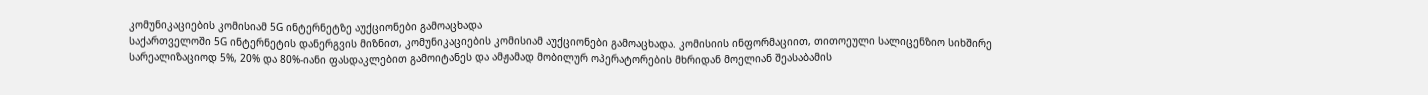კომუნიკაციების კომისიამ 5G ინტერნეტზე აუქციონები გამოაცხადა
საქართველოში 5G ინტერნეტის დანერგვის მიზნით, კომუნიკაციების კომისიამ აუქციონები გამოაცხადა. კომისიის ინფორმაციით, თითოეული სალიცენზიო სიხშირე სარეალიზაციოდ 5%, 20% და 80%-იანი ფასდაკლებით გამოიტანეს და ამჟამად მობილურ ოპერატორების მხრიდან მოელიან შეასაბამის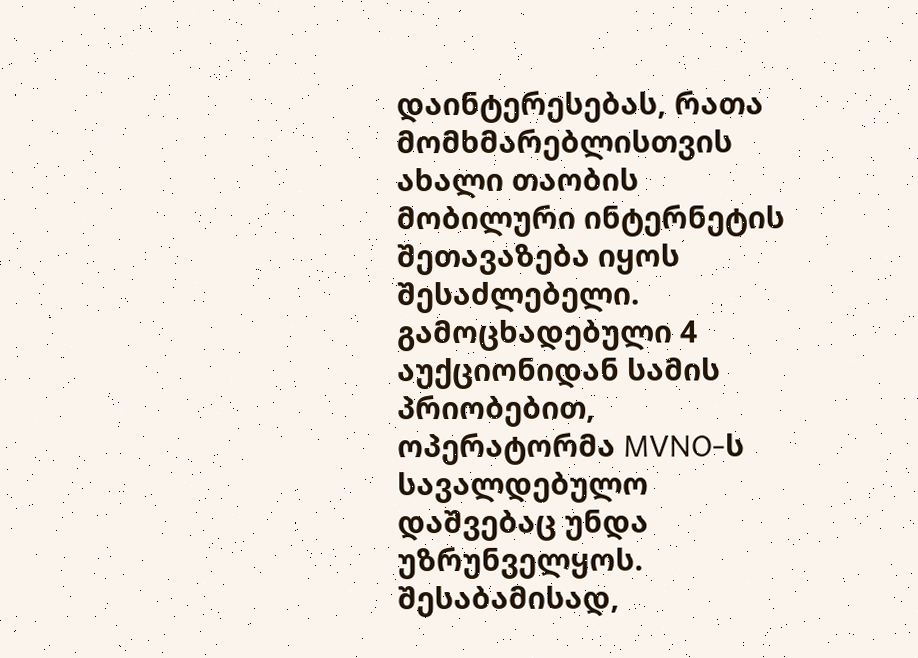დაინტერესებას, რათა მომხმარებლისთვის ახალი თაობის მობილური ინტერნეტის შეთავაზება იყოს შესაძლებელი.
გამოცხადებული 4 აუქციონიდან სამის პრიობებით, ოპერატორმა MVNO-ს სავალდებულო დაშვებაც უნდა უზრუნველყოს. შესაბამისად,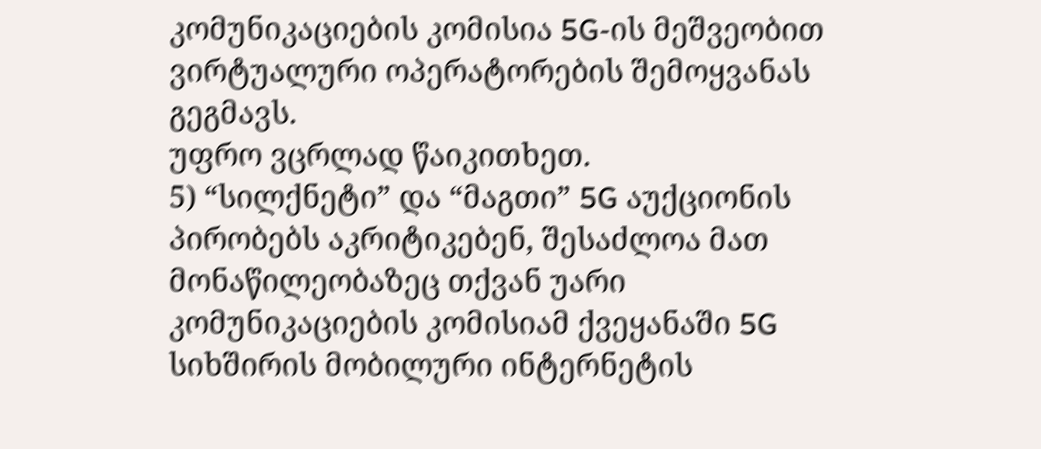კომუნიკაციების კომისია 5G-ის მეშვეობით ვირტუალური ოპერატორების შემოყვანას გეგმავს.
უფრო ვცრლად წაიკითხეთ.
5) “სილქნეტი” და “მაგთი” 5G აუქციონის პირობებს აკრიტიკებენ, შესაძლოა მათ მონაწილეობაზეც თქვან უარი
კომუნიკაციების კომისიამ ქვეყანაში 5G სიხშირის მობილური ინტერნეტის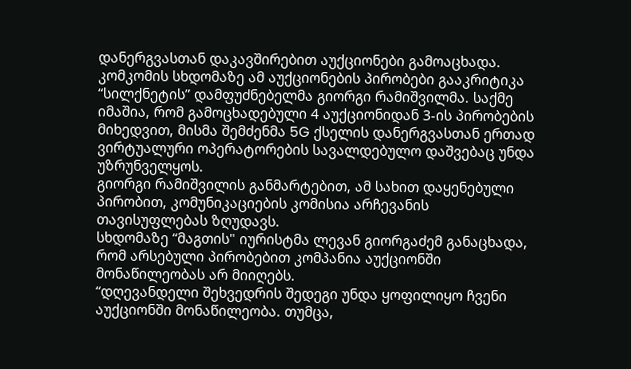დანერგვასთან დაკავშირებით აუქციონები გამოაცხადა. კომკომის სხდომაზე ამ აუქციონების პირობები გააკრიტიკა “სილქნეტის” დამფუძნებელმა გიორგი რამიშვილმა. საქმე იმაშია, რომ გამოცხადებული 4 აუქციონიდან 3-ის პირობების მიხედვით, მისმა შემძენმა 5G ქსელის დანერგვასთან ერთად ვირტუალური ოპერატორების სავალდებულო დაშვებაც უნდა უზრუნველყოს.
გიორგი რამიშვილის განმარტებით, ამ სახით დაყენებული პირობით, კომუნიკაციების კომისია არჩევანის თავისუფლებას ზღუდავს.
სხდომაზე “მაგთის" იურისტმა ლევან გიორგაძემ განაცხადა, რომ არსებული პირობებით კომპანია აუქციონში მონაწილეობას არ მიიღებს.
“დღევანდელი შეხვედრის შედეგი უნდა ყოფილიყო ჩვენი აუქციონში მონაწილეობა. თუმცა,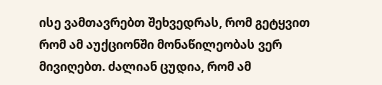ისე ვამთავრებთ შეხვედრას, რომ გეტყვით რომ ამ აუქციონში მონაწილეობას ვერ მივიღებთ. ძალიან ცუდია, რომ ამ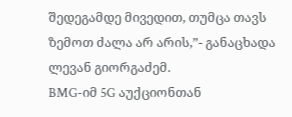შედეგამდე მივედით, თუმცა თავს ზემოთ ძალა არ არის,”- განაცხადა ლევან გიორგაძემ.
BMG-იმ 5G აუქციონთან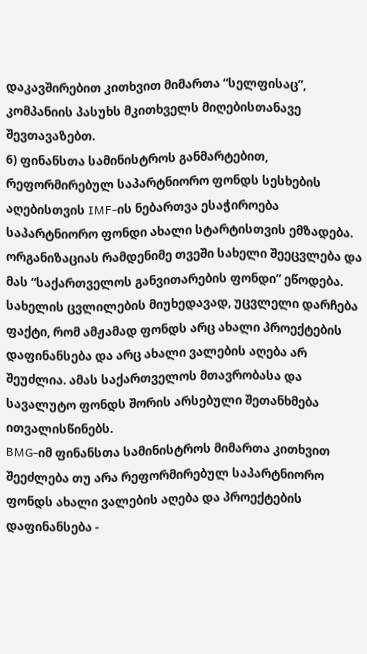დაკავშირებით კითხვით მიმართა “სელფისაც”, კომპანიის პასუხს მკითხველს მიღებისთანავე შევთავაზებთ.
6) ფინანსთა სამინისტროს განმარტებით, რეფორმირებულ საპარტნიორო ფონდს სესხების აღებისთვის IMF-ის ნებართვა ესაჭიროება
საპარტნიორო ფონდი ახალი სტარტისთვის ემზადება. ორგანიზაციას რამდენიმე თვეში სახელი შეეცვლება და მას “საქართველოს განვითარების ფონდი” ეწოდება. სახელის ცვლილების მიუხედავად, უცვლელი დარჩება ფაქტი, რომ ამჟამად ფონდს არც ახალი პროექტების დაფინანსება და არც ახალი ვალების აღება არ შეუძლია. ამას საქართველოს მთავრობასა და სავალუტო ფონდს შორის არსებული შეთანხმება ითვალისწინებს.
BMG-იმ ფინანსთა სამინისტროს მიმართა კითხვით შეეძლება თუ არა რეფორმირებულ საპარტნიორო ფონდს ახალი ვალების აღება და პროექტების დაფინანსება -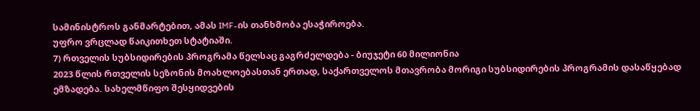სამინისტროს განმარტებით, ამას IMF-ის თანხმობა ესაჭიროება.
უფრო ვრცლად წაიკითხეთ სტატიაში.
7) რთველის სუბსიდირების პროგრამა წელსაც გაგრძელდება - ბიუჯეტი 60 მილიონია
2023 წლის რთველის სეზონის მოახლოებასთან ერთად, საქართველოს მთავრობა მორიგი სუბსიდირების პროგრამის დასაწყებად ემზადება. სახელმწიფო შესყიდვების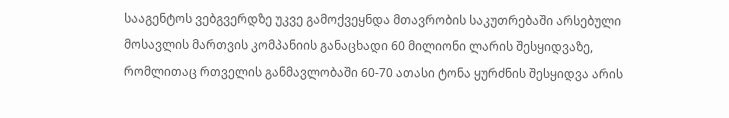სააგენტოს ვებგვერდზე უკვე გამოქვეყნდა მთავრობის საკუთრებაში არსებული მოსავლის მართვის კომპანიის განაცხადი 60 მილიონი ლარის შესყიდვაზე, რომლითაც რთველის განმავლობაში 60-70 ათასი ტონა ყურძნის შესყიდვა არის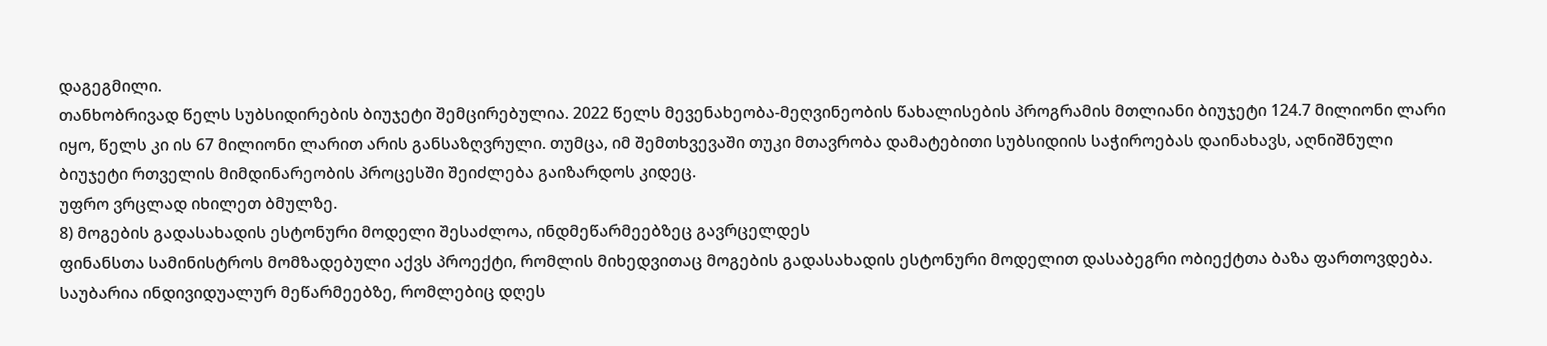დაგეგმილი.
თანხობრივად წელს სუბსიდირების ბიუჯეტი შემცირებულია. 2022 წელს მევენახეობა-მეღვინეობის წახალისების პროგრამის მთლიანი ბიუჯეტი 124.7 მილიონი ლარი იყო, წელს კი ის 67 მილიონი ლარით არის განსაზღვრული. თუმცა, იმ შემთხვევაში თუკი მთავრობა დამატებითი სუბსიდიის საჭიროებას დაინახავს, აღნიშნული ბიუჯეტი რთველის მიმდინარეობის პროცესში შეიძლება გაიზარდოს კიდეც.
უფრო ვრცლად იხილეთ ბმულზე.
8) მოგების გადასახადის ესტონური მოდელი შესაძლოა, ინდმეწარმეებზეც გავრცელდეს
ფინანსთა სამინისტროს მომზადებული აქვს პროექტი, რომლის მიხედვითაც მოგების გადასახადის ესტონური მოდელით დასაბეგრი ობიექტთა ბაზა ფართოვდება. საუბარია ინდივიდუალურ მეწარმეებზე, რომლებიც დღეს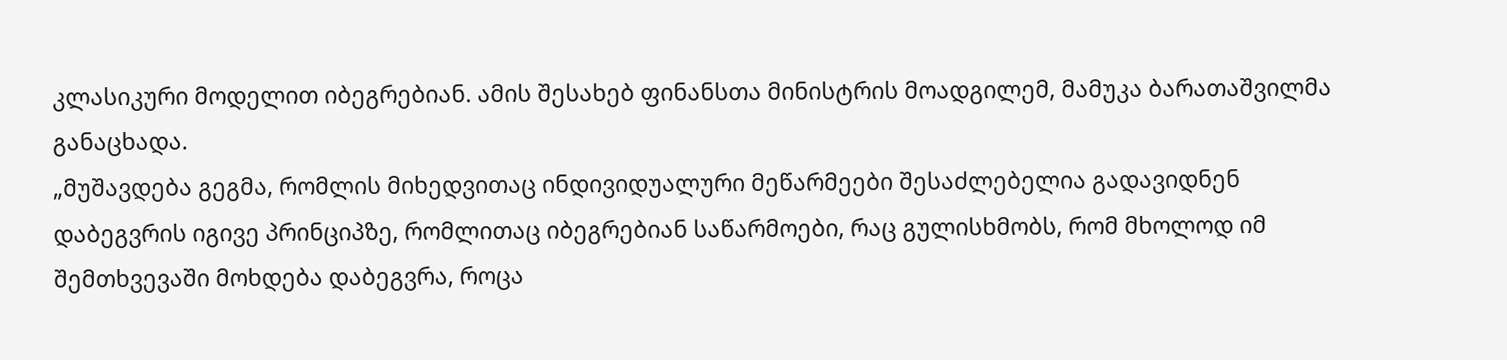კლასიკური მოდელით იბეგრებიან. ამის შესახებ ფინანსთა მინისტრის მოადგილემ, მამუკა ბარათაშვილმა განაცხადა.
„მუშავდება გეგმა, რომლის მიხედვითაც ინდივიდუალური მეწარმეები შესაძლებელია გადავიდნენ დაბეგვრის იგივე პრინციპზე, რომლითაც იბეგრებიან საწარმოები, რაც გულისხმობს, რომ მხოლოდ იმ შემთხვევაში მოხდება დაბეგვრა, როცა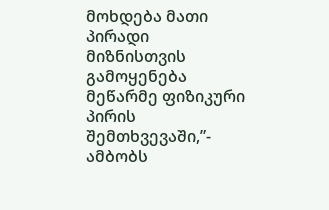მოხდება მათი პირადი მიზნისთვის გამოყენება მეწარმე ფიზიკური პირის შემთხვევაში,”- ამბობს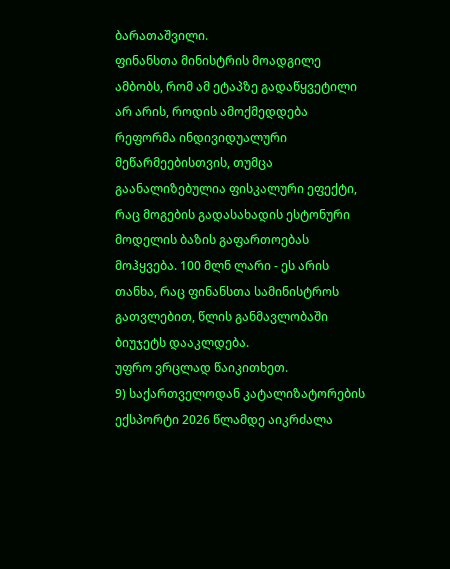ბარათაშვილი.
ფინანსთა მინისტრის მოადგილე ამბობს, რომ ამ ეტაპზე გადაწყვეტილი არ არის, როდის ამოქმედდება რეფორმა ინდივიდუალური მეწარმეებისთვის, თუმცა გაანალიზებულია ფისკალური ეფექტი, რაც მოგების გადასახადის ესტონური მოდელის ბაზის გაფართოებას მოჰყვება. 100 მლნ ლარი - ეს არის თანხა, რაც ფინანსთა სამინისტროს გათვლებით, წლის განმავლობაში ბიუჯეტს დააკლდება.
უფრო ვრცლად წაიკითხეთ.
9) საქართველოდან კატალიზატორების ექსპორტი 2026 წლამდე აიკრძალა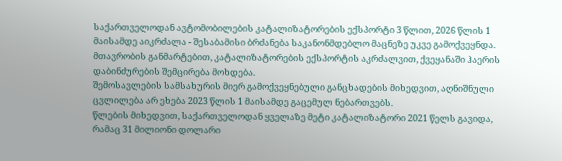საქართველოდან ავტომობილების კატალიზატორების ექსპორტი 3 წლით, 2026 წლის 1 მაისამდე აიკრძალა - შესაბამისი ბრძანება საკანონმდებლო მაცნეზე უკვე გამოქვეყნდა. მთავრობის განმარტებით, კატალიზატორების ექსპორტის აკრძალვით, ქვეყანაში ჰაერის დაბინძურების შემცირება მოხდება.
შემოსავლების სამსახურის მიერ გამოქვეყნებული განცხადების მიხედვით, აღნიშნული ცვლილება არ ეხება 2023 წლის 1 მაისამდე გაცემულ ნებართვებს.
წლების მიხედვით, საქართველოდან ყველაზე მეტი კატალიზატორი 2021 წელს გავიდა, რამაც 31 მილიონი დოლარი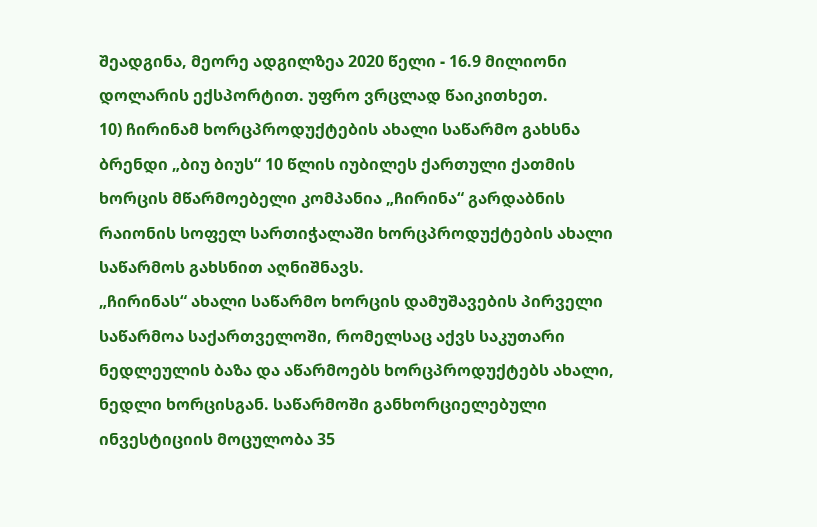შეადგინა, მეორე ადგილზეა 2020 წელი - 16.9 მილიონი დოლარის ექსპორტით. უფრო ვრცლად წაიკითხეთ.
10) ჩირინამ ხორცპროდუქტების ახალი საწარმო გახსნა
ბრენდი „ბიუ ბიუს“ 10 წლის იუბილეს ქართული ქათმის ხორცის მწარმოებელი კომპანია „ჩირინა“ გარდაბნის რაიონის სოფელ სართიჭალაში ხორცპროდუქტების ახალი საწარმოს გახსნით აღნიშნავს.
„ჩირინას“ ახალი საწარმო ხორცის დამუშავების პირველი საწარმოა საქართველოში, რომელსაც აქვს საკუთარი ნედლეულის ბაზა და აწარმოებს ხორცპროდუქტებს ახალი, ნედლი ხორცისგან. საწარმოში განხორციელებული ინვესტიციის მოცულობა 35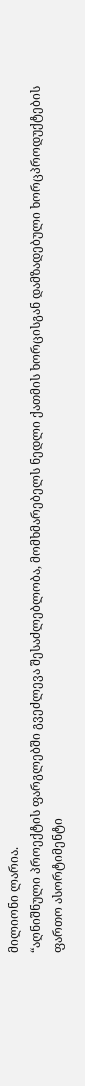მილიონი ლარია.
“აღნიშნული პროექტის ფარგლებში გვეძლევა შესაძლებლობა, მომხმარებელს ნედლი ქათმის ხორცისგან დამზადებული ხორცპროდუქტების ფართო ასორტიმენტი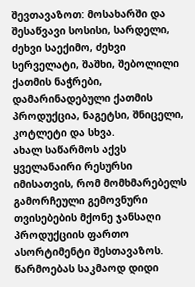შევთავაზოთ: მოსახარში და შესაწვავი სოსისი, სარდელი, ძეხვი საექიმო, ძეხვი სერველატი, შაშხი, შებოლილი ქათმის ნაჭრები, დამარინადებული ქათმის პროდუქცია, ნაგეტსი, შნიცელი, კოტლეტი და სხვა.
ახალ საწარმოს აქვს ყველანაირი რესურსი იმისათვის, რომ მომხმარებელს გამორჩეული გემოვნური თვისებების მქონე ჯანსაღი პროდუქციის ფართო ასორტიმენტი შესთავაზოს. წარმოებას საკმაოდ დიდი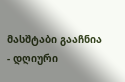მასშტაბი გააჩნია - დღიური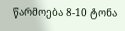წარმოება 8-10 ტონა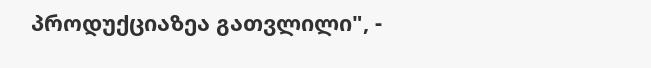პროდუქციაზეა გათვლილი", -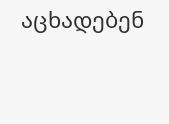აცხადებენ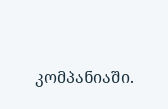კომპანიაში.